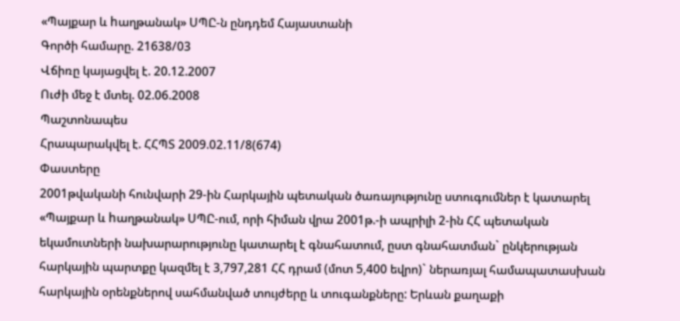«Պայքար և hաղթանակ» ՍՊԸ-ն ընդդեմ Հայաստանի
Գործի համարը. 21638/03
Վճիռը կայացվել է. 20.12.2007
Ուժի մեջ է մտել. 02.06.2008
Պաշտոնապես
Հրապարակվել է. ՀՀՊՏ 2009.02.11/8(674)
Փաստերը
2001թվականի հունվարի 29-ին Հարկային պետական ծառայությունը ստուգումներ է կատարել «Պայքար և hաղթանակ» ՍՊԸ-ում, որի հիման վրա 2001թ.-ի ապրիլի 2-ին ՀՀ պետական եկամուտների նախարարությունը կատարել է գնահատում, ըստ գնահատման` ընկերության հարկային պարտքը կազմել է 3,797,281 ՀՀ դրամ (մոտ 5,400 եվրո)` ներառյալ համապատասխան հարկային օրենքներով սահմանված տույժերը և տուգանքները: Երևան քաղաքի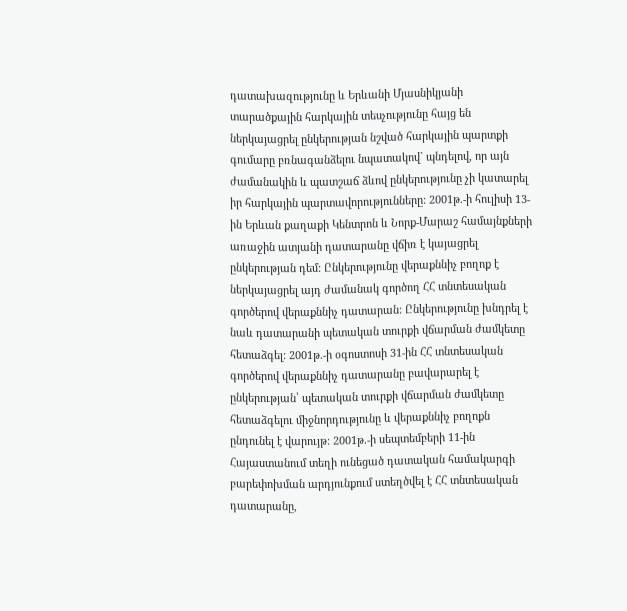դատախազությունը և Երևանի Մյասնիկյանի տարածքային հարկային տեսչությունը հայց են ներկայացրել ընկերության նշված հարկային պարտքի գումարը բռնագանձելու նպատակով` պնդելով, որ այն ժամանակին և պատշաճ ձևով ընկերությունը չի կատարել իր հարկային պարտավորությունները: 2001թ.-ի հուլիսի 13-ին Երևան քաղաքի Կենտրոն և Նորք-Մարաշ համայնքների առաջին ատյանի դատարանը վճիռ է կայացրել ընկերության դեմ: Ընկերությունը վերաքննիչ բողոք է ներկայացրել այդ ժամանակ գործող ՀՀ տնտեսական գործերով վերաքննիչ դատարան: Ընկերությունը խնդրել է նաև դատարանի պետական տուրքի վճարման ժամկետը հետաձգել: 2001թ.-ի օգոստոսի 31-ին ՀՀ տնտեսական գործերով վերաքննիչ դատարանը բավարարել է ընկերության՝ պետական տուրքի վճարման ժամկետը հետաձգելու միջնորդությունը և վերաքննիչ բողոքն ընդունել է վարույթ: 2001թ.-ի սեպտեմբերի 11-ին Հայաստանում տեղի ունեցած դատական համակարգի բարեփոխման արդյունքում ստեղծվել է ՀՀ տնտեսական դատարանը,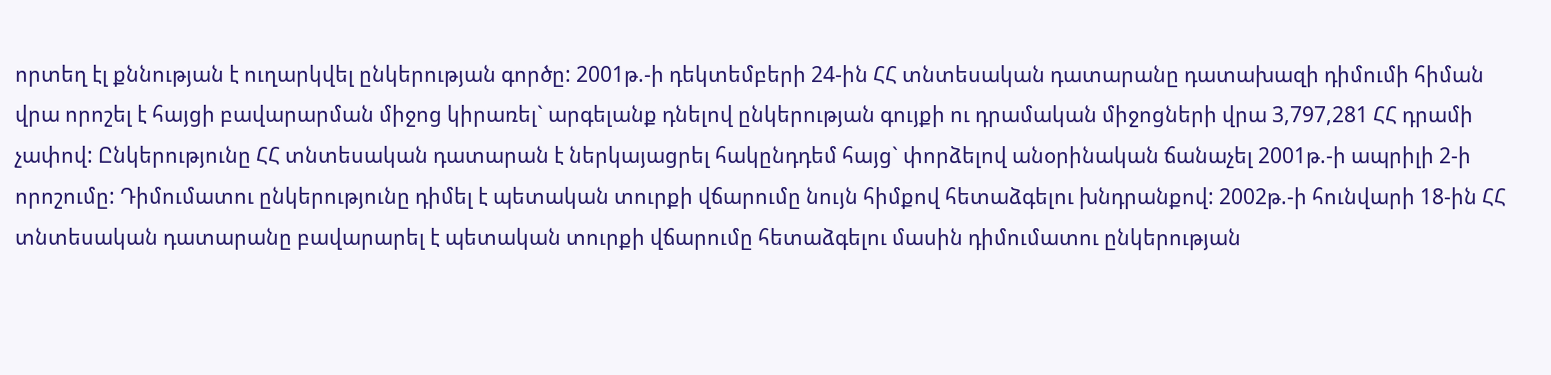որտեղ էլ քննության է ուղարկվել ընկերության գործը: 2001թ.-ի դեկտեմբերի 24-ին ՀՀ տնտեսական դատարանը դատախազի դիմումի հիման վրա որոշել է հայցի բավարարման միջոց կիրառել` արգելանք դնելով ընկերության գույքի ու դրամական միջոցների վրա 3,797,281 ՀՀ դրամի չափով: Ընկերությունը ՀՀ տնտեսական դատարան է ներկայացրել հակընդդեմ հայց` փորձելով անօրինական ճանաչել 2001թ.-ի ապրիլի 2-ի որոշումը: Դիմումատու ընկերությունը դիմել է պետական տուրքի վճարումը նույն հիմքով հետաձգելու խնդրանքով: 2002թ.-ի հունվարի 18-ին ՀՀ տնտեսական դատարանը բավարարել է պետական տուրքի վճարումը հետաձգելու մասին դիմումատու ընկերության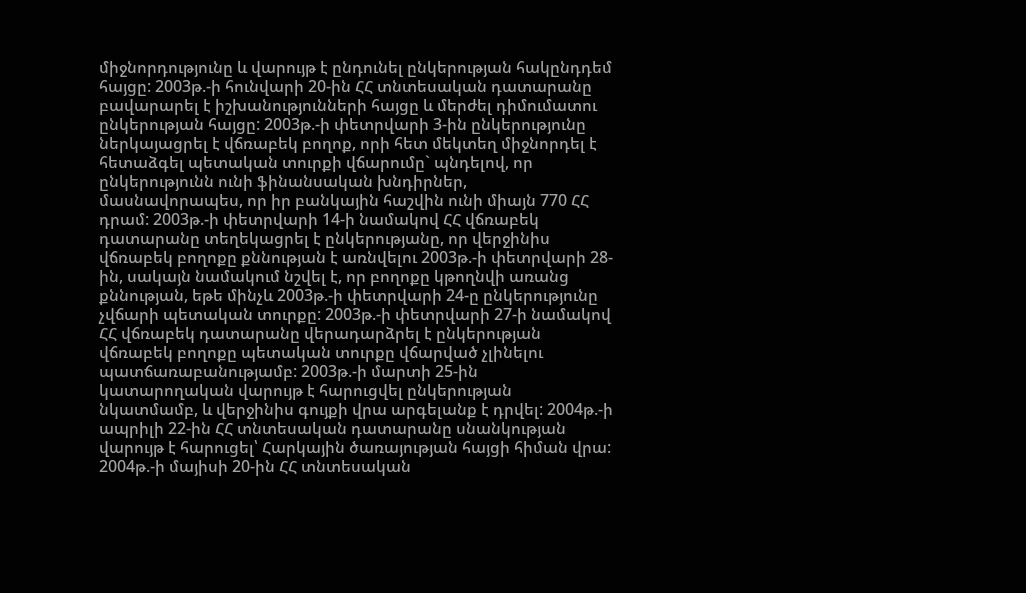միջնորդությունը և վարույթ է ընդունել ընկերության հակընդդեմ հայցը: 2003թ.-ի հունվարի 20-ին ՀՀ տնտեսական դատարանը բավարարել է իշխանությունների հայցը և մերժել դիմումատու ընկերության հայցը: 2003թ.-ի փետրվարի 3-ին ընկերությունը ներկայացրել է վճռաբեկ բողոք, որի հետ մեկտեղ միջնորդել է հետաձգել պետական տուրքի վճարումը` պնդելով, որ ընկերությունն ունի ֆինանսական խնդիրներ, մասնավորապես, որ իր բանկային հաշվին ունի միայն 770 ՀՀ դրամ: 2003թ.-ի փետրվարի 14-ի նամակով ՀՀ վճռաբեկ դատարանը տեղեկացրել է ընկերությանը, որ վերջինիս վճռաբեկ բողոքը քննության է առնվելու 2003թ.-ի փետրվարի 28-ին, սակայն նամակում նշվել է, որ բողոքը կթողնվի առանց քննության, եթե մինչև 2003թ.-ի փետրվարի 24-ը ընկերությունը չվճարի պետական տուրքը: 2003թ.-ի փետրվարի 27-ի նամակով ՀՀ վճռաբեկ դատարանը վերադարձրել է ընկերության վճռաբեկ բողոքը պետական տուրքը վճարված չլինելու պատճառաբանությամբ: 2003թ.-ի մարտի 25-ին կատարողական վարույթ է հարուցվել ընկերության նկատմամբ, և վերջինիս գույքի վրա արգելանք է դրվել: 2004թ.-ի ապրիլի 22-ին ՀՀ տնտեսական դատարանը սնանկության վարույթ է հարուցել՝ Հարկային ծառայության հայցի հիման վրա: 2004թ.-ի մայիսի 20-ին ՀՀ տնտեսական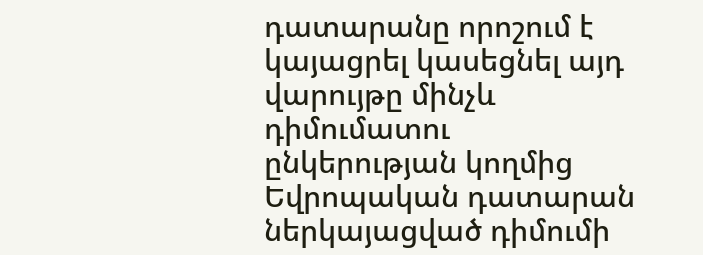դատարանը որոշում է կայացրել կասեցնել այդ վարույթը մինչև դիմումատու ընկերության կողմից Եվրոպական դատարան ներկայացված դիմումի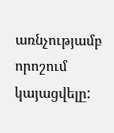առնչությամբ որոշում կայացվելը: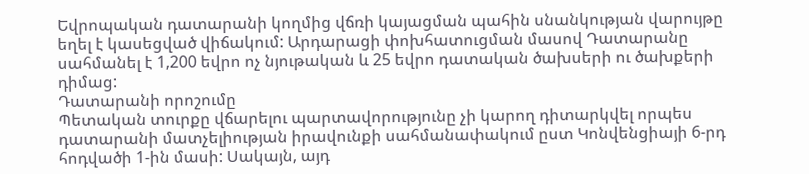Եվրոպական դատարանի կողմից վճռի կայացման պահին սնանկության վարույթը եղել է կասեցված վիճակում: Արդարացի փոխհատուցման մասով Դատարանը սահմանել է 1,200 եվրո ոչ նյութական և 25 եվրո դատական ծախսերի ու ծախքերի դիմաց:
Դատարանի որոշումը
Պետական տուրքը վճարելու պարտավորությունը չի կարող դիտարկվել որպես դատարանի մատչելիության իրավունքի սահմանափակում ըստ Կոնվենցիայի 6-րդ հոդվածի 1-ին մասի: Սակայն, այդ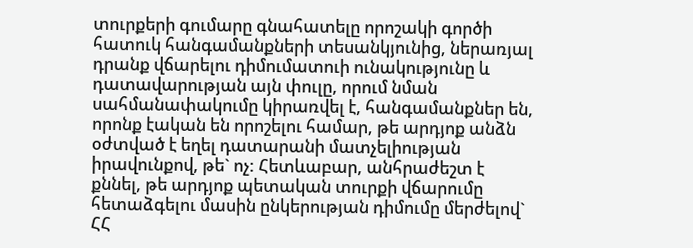տուրքերի գումարը գնահատելը որոշակի գործի հատուկ հանգամանքների տեսանկյունից, ներառյալ դրանք վճարելու դիմումատուի ունակությունը և դատավարության այն փուլը, որում նման սահմանափակումը կիրառվել է, հանգամանքներ են, որոնք էական են որոշելու համար, թե արդյոք անձն օժտված է եղել դատարանի մատչելիության իրավունքով, թե` ոչ: Հետևաբար, անհրաժեշտ է քննել, թե արդյոք պետական տուրքի վճարումը հետաձգելու մասին ընկերության դիմումը մերժելով` ՀՀ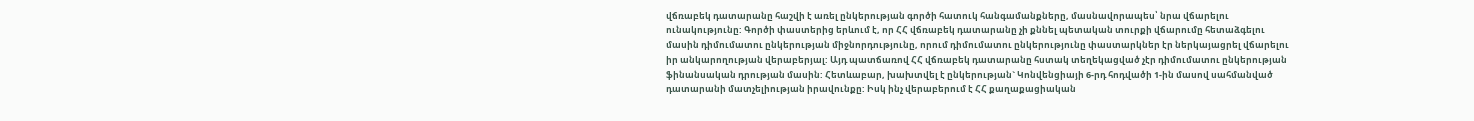վճռաբեկ դատարանը հաշվի է առել ընկերության գործի հատուկ հանգամանքները, մասնավորապես՝ նրա վճարելու ունակությունը: Գործի փաստերից երևում է, որ ՀՀ վճռաբեկ դատարանը չի քննել պետական տուրքի վճարումը հետաձգելու մասին դիմումատու ընկերության միջնորդությունը, որում դիմումատու ընկերությունը փաստարկներ էր ներկայացրել վճարելու իր անկարողության վերաբերյալ: Այդ պատճառով ՀՀ վճռաբեկ դատարանը հստակ տեղեկացված չէր դիմումատու ընկերության ֆինանսական դրության մասին: Հետևաբար, խախտվել է ընկերության` Կոնվենցիայի 6-րդ հոդվածի 1-ին մասով սահմանված դատարանի մատչելիության իրավունքը: Իսկ ինչ վերաբերում է ՀՀ քաղաքացիական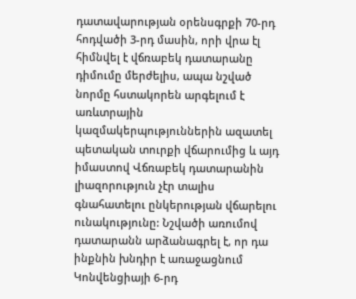դատավարության օրենսգրքի 70-րդ հոդվածի 3-րդ մասին, որի վրա էլ հիմնվել է վճռաբեկ դատարանը դիմումը մերժելիս, ապա նշված նորմը հստակորեն արգելում է առևտրային կազմակերպություններին ազատել պետական տուրքի վճարումից և այդ իմաստով Վճռաբեկ դատարանին լիազորություն չէր տալիս գնահատելու ընկերության վճարելու ունակությունը: Նշվածի առումով դատարանն արձանագրել է, որ դա ինքնին խնդիր է առաջացնում Կոնվենցիայի 6-րդ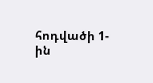հոդվածի 1-ին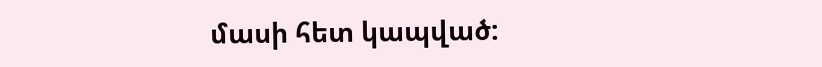մասի հետ կապված: